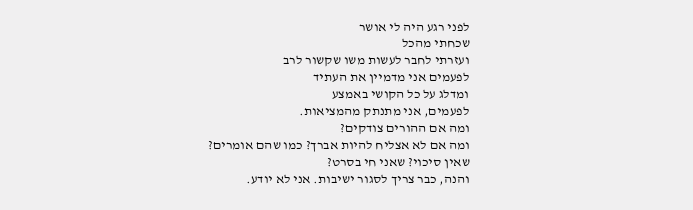לפני רגע היה לי אושר
שכחתי מהכל
ועזרתי לחבר לעשות משו שקשור לרב
לפעמים אני מדמיין את העתיד
ומדלג על כל הקושי באמצע
לפעמים, אני מתנתק מהמציאות.
ומה אם ההורים צודקים?
ומה אם לא אצליח להיות אברך? כמו שהם אומרים?
שאין סיכוי? שאני חי בסרט?
והנה, כבר צריך לסגור ישיבות. אני לא יודע.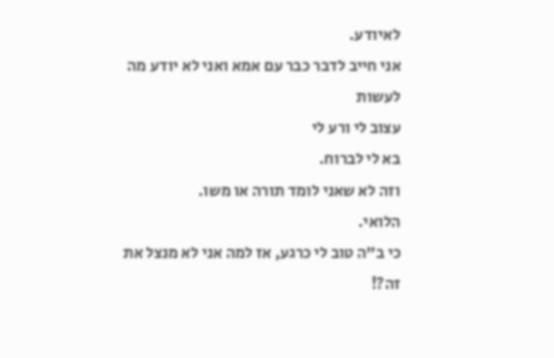לאיודע.
אני חייב לדבר כבר עם אמא ואני לא יודע מה לעשות
עצוב לי ורע לי
בא לי לברוח.
וזה לא שאני לומד תורה או משו.
הלואי.
כי ב"ה טוב לי כרגע, אז למה אני לא מנצל את זה?!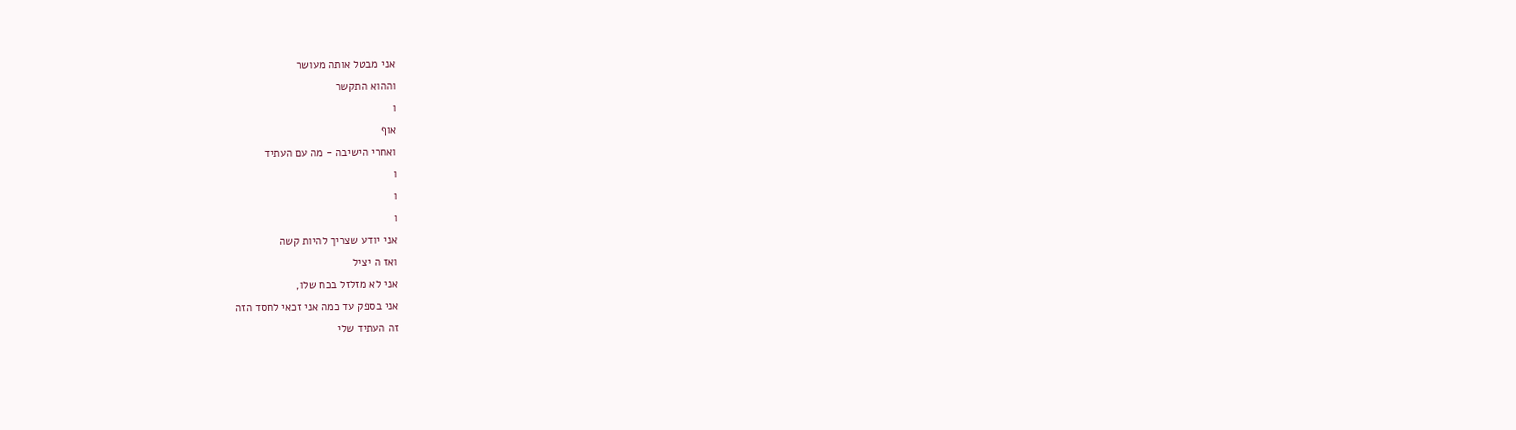אני מבטל אותה מעושר
וההוא התקשר
ו
אוף
ואחרי הישיבה - מה עם העתיד
ו
ו
ו
אני יודע שצריך להיות קשה
ואז ה יציל
אני לא מזלזל בכח שלו,
אני בספק עד כמה אני זכאי לחסד הזה
זה העתיד שלי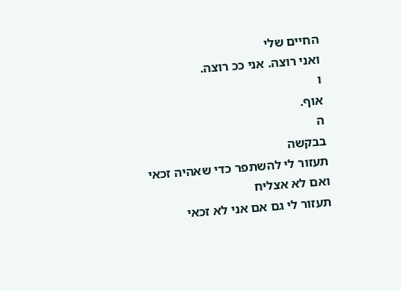החיים שלי
ואני רוצה. אני ככ רוצה.
ו
אוף.
ה
בבקשה
תעזור לי להשתפר כדי שאהיה זכאי
ואם לא אצליח
תעזור לי גם אם אני לא זכאי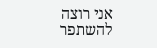אני רוצה להשתפר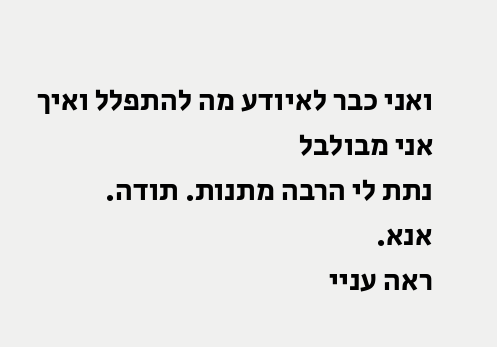ואני כבר לאיודע מה להתפלל ואיך
אני מבולבל
נתת לי הרבה מתנות. תודה.
אנא.
ראה עניי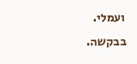ועמלי.
בבקשה.